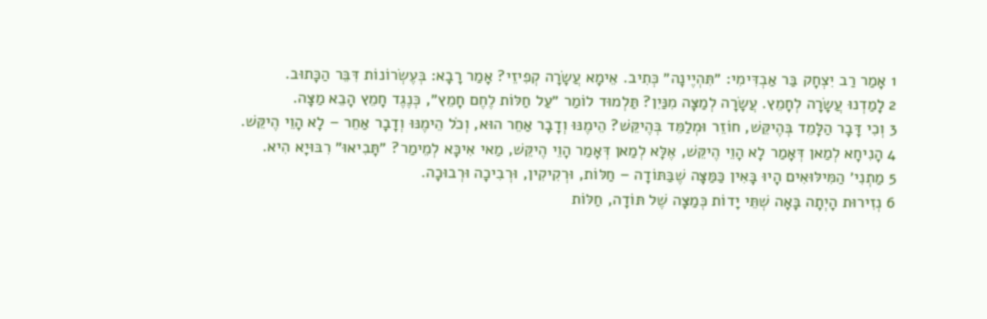1 אָמַר רַב יִצְחָק בַּר אַבְדִּימִי: ״תִּהְיֶינָה״ כְּתִיב. אֵימָא עֲשָׂרָה קְפִיזֵי? אָמַר רָבָא: בְּעֶשְׂרוֹנוֹת דִּבֵּר הַכָּתוּב.
2 לָמַדְנוּ עֲשָׂרָה לְחָמֵץ. עֲשָׂרָה לְמַצָּה מִנַּיִן? תַּלְמוּד לוֹמַר ״עַל חַלּוֹת לֶחֶם חָמֵץ״, כְּנֶגֶד חָמֵץ הָבֵא מַצָּה.
3 וְכִי דָּבָר הַלָּמֵד בְּהֶיקֵּשׁ, חוֹזֵר וּמְלַמֵּד בְּהֶיקֵּשׁ? הֵימֶנּוּ וְדָבָר אַחֵר הוּא, וְכֹל הֵימֶנּוּ וְדָבָר אַחֵר – לָא הָוֵי הֶיקֵּשׁ.
4 הָנִיחָא לְמַאן דְּאָמַר לָא הָוֵי הֶיקֵּשׁ, אֶלָּא לְמַאן דְּאָמַר הָוֵי הֶיקֵּשׁ, מַאי אִיכָּא לְמֵימַר? ״תָּבִיאוּ״ רִבּוּיָא הִיא.
5 מַתְנִי׳ הַמִּילּוּאִים הָיוּ בָּאִין כַּמַּצָּה שֶׁבַּתּוֹדָה – חַלּוֹת, וּרְקִיקִין, וּרְבִיכָה וּרְבוּכָה.
6 נְזִירוּת הָיְתָה בָּאָה שְׁתֵּי יָדוֹת כְּמַצָּה שֶׁל תּוֹדָה, חַלּוֹת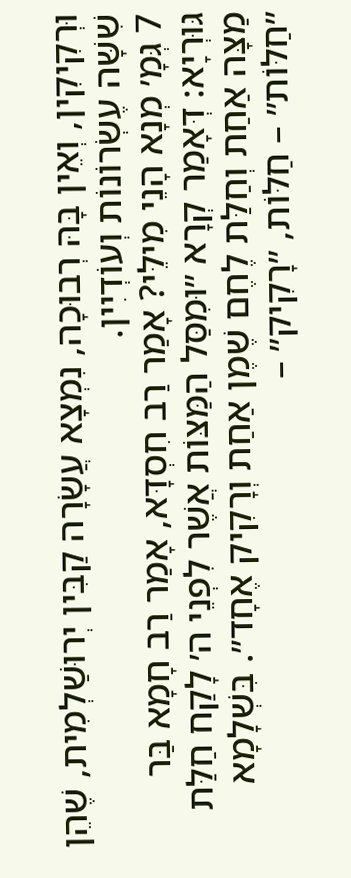וּרְקִיקִין, וְאֵין בָּהּ רְבוּכָה, נִמְצָא עֲשָׂרָה קַבִּין יְרוּשַׁלְמִית, שֶׁהֵן שִׁשָּׁה עֶשְׂרוֹנוֹת וְעוֹדְיִין.
7 גְּמָ׳ מְנָא הָנֵי מִילֵּי? אָמַר רַב חִסְדָּא, אָמַר רַב חָמָא בַּר גּוּרְיָא: דְּאָמַר קְרָא ״וּמִסַּל הַמַּצּוֹת אֲשֶׁר לִפְנֵי ה׳ לָקַח חַלַּת מַצָּה אַחַת וְחַלַּת לֶחֶם שֶׁמֶן אַחַת וְרָקִיק אֶחָד״. בִּשְׁלָמָא ״חַלּוֹת״ – חַלּוֹת, ״רָקִיק״ –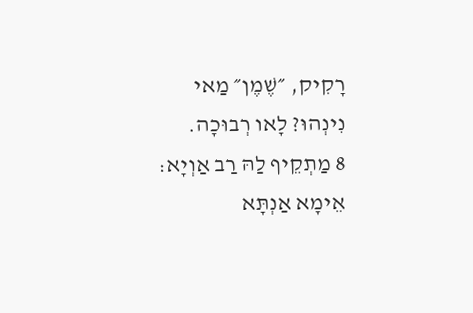רָקִיק, ״שֶׁמֶן״ מַאי נִינְהוּ? לָאו רְבוּכָה.
8 מַתְקֵיף לַהּ רַב אַוְיָא: אֵימָא אַנְתָּא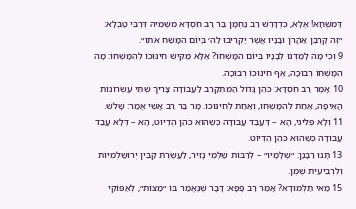דְּמִשְׁחָא! אֶלָּא, כִּדְדָרֵשׁ רַב נַחְמָן בַּר רַב חִסְדָּא מִשְּׁמֵיהּ דְּרַבִּי טַבְלָא: ״זֶה קׇרְבַּן אַהֲרֹן וּבָנָיו אֲשֶׁר יַקְרִיבוּ לַה׳ בְּיוֹם הִמָּשַׁח אֹתוֹ״.
9 וְכִי מָה לָמַדְנוּ לְבָנָיו בְּיוֹם הִמָּשְׁחוֹ? אֶלָּא מַקִּישׁ חִינּוּכוֹ לְהִמָּשְׁחוֹ: מָה הִמָּשְׁחוֹ רְבוּכָה, אַף חִינּוּכוֹ רְבוּכָה.
10 אָמַר רַב חִסְדָּא: כֹּהֵן גָּדוֹל הַמִּתְקָרֵב לַעֲבוֹדָה צָרִיךְ שְׁתֵּי עֶשְׂרוֹנוֹת הָאֵיפָה, אַחַת לְהִמָּשְׁחוֹ, וְאַחַת לְחִינּוּכוֹ. מָר בַּר רַב אָשֵׁי אָמַר: שָׁלֹשׁ.
11 וְלָא פְּלִיגִי, הָא – דַּעֲבַד עֲבוֹדָה כְּשֶׁהוּא כֹּהֵן הֶדְיוֹט, הָא – דְּלָא עֲבַד עֲבוֹדָה כְּשֶׁהוּא כֹּהֵן הֶדְיוֹט.
13 תָּנוּ רַבָּנַן: ״שְׁלָמָיו״ – לְרַבּוֹת שַׁלְמֵי נָזִיר, לַעֲשֶׂרֶת קַבִּין יְרוּשַׁלְמִיּוֹת וְלִרְבִיעִית שֶׁמֶן.
15 מַאי תַּלְמוּדָא? אָמַר רַב פָּפָּא: דָּבָר שֶׁנֶּאֱמַר בּוֹ ״מַצּוֹת״, לְאַפּוֹקֵי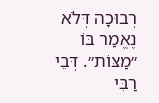רְבוּכָה דְּלֹא נֶאֱמַר בּוֹ ״מַצּוֹת״. דְּבֵי רַבִּי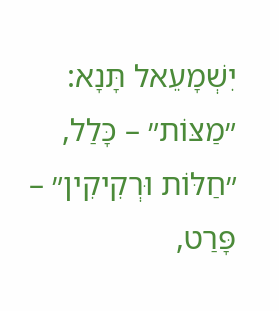יִשְׁמָעֵאל תָּנָא: ״מַצּוֹת״ – כָּלַל, ״חַלּוֹת וּרְקִיקִין״ – פָּרַט,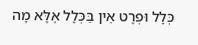כְּלָל וּפְרָט אֵין בַּכְּלָל אֶלָּא מָה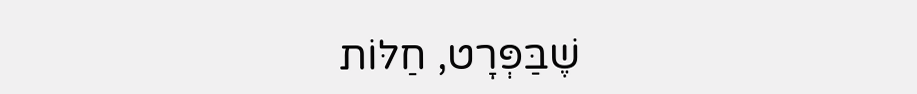שֶׁבַּפְּרָט, חַלּוֹת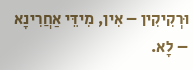וּרְקִיקִין – אִין, מִידֵּי אַחֲרִינָא – לָא.